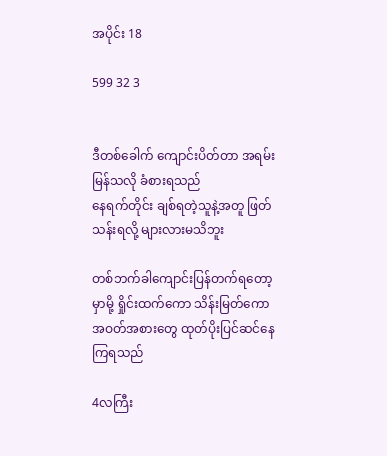အပိုင်း 18

599 32 3


ဒီတစ်ခေါက် ကျောင်းပိတ်တာ အရမ်းမြန်သလို ခံစားရသည်
နေရက်တိုင်း ချစ်ရတဲ့သူနဲ့အတူ ဖြတ်သန်းရလို့ များလားမသိဘူး

တစ်ဘက်ခါကျောင်းပြန်တက်ရတော့မှာမို့ ရှိုင်းထက်ကော သိန်းမြတ်ကော အဝတ်အစားတွေ ထုတ်ပိုးပြင်ဆင်နေကြရသည်

4လကြီး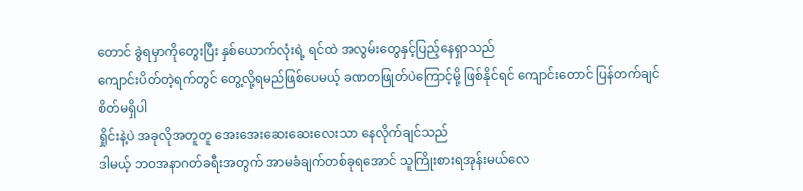တောင် ခွဲရမှာကိုတွေးပြီး နှစ်ယောက်လုံးရဲ့ ရင်ထဲ အလွမ်းတွေနှင့်ပြည့်နေရှာသည်
ကျောင်းပိတ်တဲ့ရက်တွင် တွေ့လို့ရမည်ဖြစ်ပေမယ့် ခဏတဖြုတ်ပဲကြောင့်မို့ ဖြစ်နိုင်ရင် ကျောင်းတောင် ပြန်တက်ချင်စိတ်မရှိပါ
ရှိုင်းနဲ့ပဲ အခုလိုအတူတူ အေးအေးဆေးဆေးလေးသာ နေလိုက်ချင်သည်
ဒါမယ့် ဘဝအနာဂတ်ခရီးအတွက် အာမခံချက်တစ်ခုရအောင် သူကြိုးစားရအုန်းမယ်လေ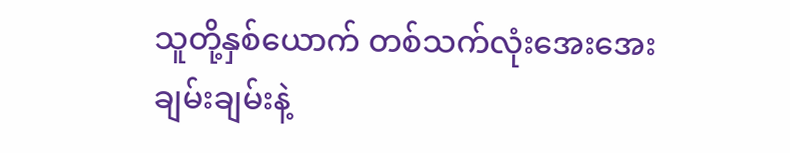သူတို့နှစ်ယောက် တစ်သက်လုံးအေးအေးချမ်းချမ်းနဲ့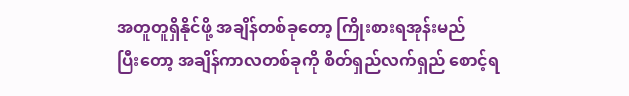အတူတူရှိနိုင်ဖို့ အချိန်တစ်ခုတော့ ကြိုးစားရအုန်းမည်
ပြီးတော့ အချိန်ကာလတစ်ခုကို စိတ်ရှည်လက်ရှည် စောင့်ရ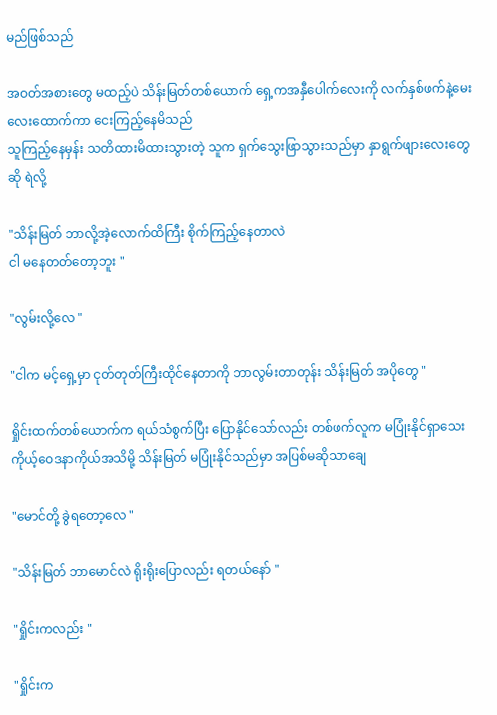မည်ဖြစ်သည်

အဝတ်အစားတွေ မထည့်ပဲ သိန်းမြတ်တစ်ယောက် ရှေ့ကအနှီပေါက်လေးကို လက်နှစ်ဖက်နဲ့မေးလေးထောက်ကာ ငေးကြည့်နေမိသည်
သူကြည့်နေမှန်း သတိထားမိထားသွားတဲ့ သူက ရှက်သွေးဖြာသွားသည်မှာ နှာရွက်ဖျားလေးတွေဆို ရဲလို့

"သိန်းမြတ် ဘာလို့အဲ့လောက်ထိကြီး စိုက်ကြည့်နေတာလဲ
ငါ မနေတတ်တော့ဘူး "

"လွမ်းလို့လေ "

"ငါက မင့်ရှေ့မှာ ငုတ်တုတ်ကြီးထိုင်နေတာကို ဘာလွမ်းတာတုန်း သိန်းမြတ် အပိုတွေ "

ရှိုင်းထက်တစ်ယောက်က ရယ်သံစွက်ပြီး ပြောနိုင်သော်လည်း တစ်ဖက်လူက မပြုံးနိုင်ရှာသေး
ကိုယ့်ဝေဒနာကိုယ်အသိမို့ သိန်းမြတ် မပြုံးနိုင်သည်မှာ အပြစ်မဆိုသာချေ

"မောင်တို့ ခွဲရတော့လေ "

"သိန်းမြတ် ဘာမောင်လဲ ရိုးရိုးပြောလည်း ရတယ်နော် "

"ရှိုင်းကလည်း "

"ရှိုင်းက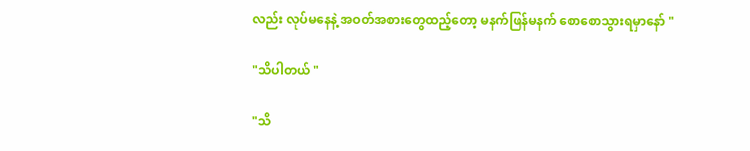လည်း လုပ်မနေနဲ့ အဝတ်အစားတွေထည့်တော့ မနက်ဖြန်မနက် စောစောသွားရမှာနော် "

"သိပါတယ် "

"သိ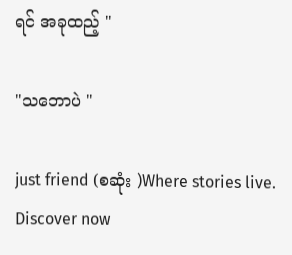ရင် အခုထည့် "

"သဘောပဲ "

just friend (စဆုံး )Where stories live. Discover now